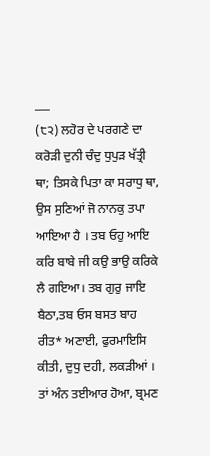___
(੮੨) ਲਹੋਰ ਦੇ ਪਰਗਣੇ ਦਾ ਕਰੋੜੀ ਦੁਨੀ ਚੰਦੁ ਧੁਪੁੜ ਖੱਤ੍ਰੀ ਥਾ; ਤਿਸਕੇ ਪਿਤਾ ਕਾ ਸਰਾਧੁ ਥਾ, ਉਸ ਸੁਣਿਆਂ ਜੋ ਨਾਨਕੁ ਤਪਾ ਆਇਆ ਹੈ । ਤਬ ਓਹੁ ਆਇ ਕਰਿ ਬਾਬੇ ਜੀ ਕਉ ਭਾਉ ਕਰਿਕੇ ਲੈ ਗਇਆ। ਤਬ ਗੁਰੁ ਜਾਇ ਬੈਠਾ,ਤਬ ਓਸ ਬਸਤ ਬਾਹ ਰੀਤ* ਅਣਾਈ, ਫੁਰਮਾਇਸਿ ਕੀਤੀ, ਦੁਧੁ ਦਹੀ, ਲਕੜੀਆਂ । ਤਾਂ ਅੰਨ ਤਈਆਰ ਹੋਆ, ਬ੍ਰਮਣ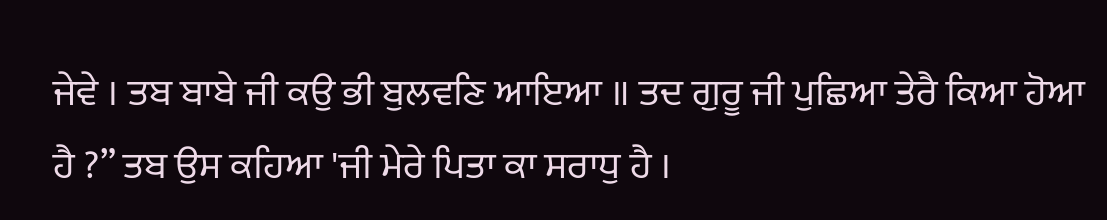ਜੇਵੇ । ਤਬ ਬਾਬੇ ਜੀ ਕਉ ਭੀ ਬੁਲਵਣਿ ਆਇਆ ॥ ਤਦ ਗੁਰੂ ਜੀ ਪੁਛਿਆ ਤੇਰੈ ਕਿਆ ਹੋਆ ਹੈ ?” ਤਬ ਉਸ ਕਹਿਆ 'ਜੀ ਮੇਰੇ ਪਿਤਾ ਕਾ ਸਰਾਧੁ ਹੈ ।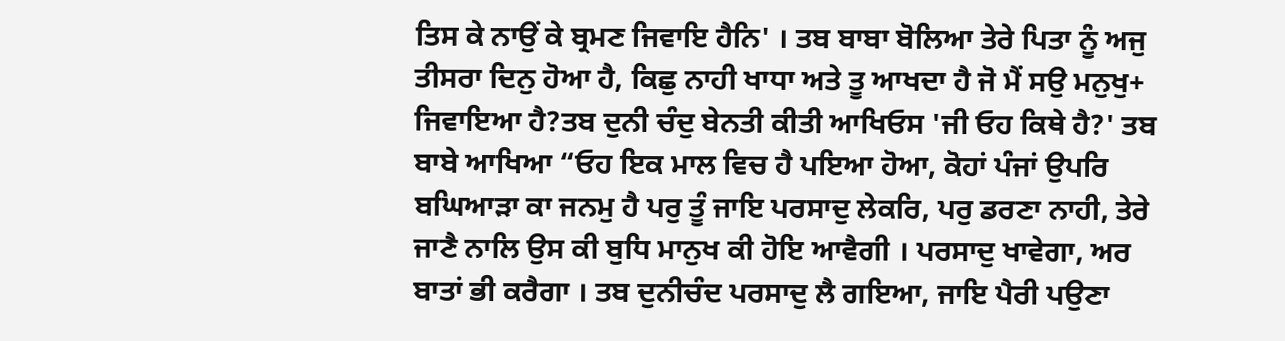ਤਿਸ ਕੇ ਨਾਉਂ ਕੇ ਬ੍ਰਮਣ ਜਿਵਾਇ ਹੈਨਿ' । ਤਬ ਬਾਬਾ ਬੋਲਿਆ ਤੇਰੇ ਪਿਤਾ ਨੂੰ ਅਜੁ ਤੀਸਰਾ ਦਿਨੁ ਹੋਆ ਹੈ, ਕਿਛੁ ਨਾਹੀ ਖਾਧਾ ਅਤੇ ਤੂ ਆਖਦਾ ਹੈ ਜੋ ਮੈਂ ਸਉ ਮਨੁਖੁ+ ਜਿਵਾਇਆ ਹੈ?ਤਬ ਦੁਨੀ ਚੰਦੁ ਬੇਨਤੀ ਕੀਤੀ ਆਖਿਓਸ 'ਜੀ ਓਹ ਕਿਥੇ ਹੈ?' ਤਬ ਬਾਬੇ ਆਖਿਆ “ਓਹ ਇਕ ਮਾਲ ਵਿਚ ਹੈ ਪਇਆ ਹੋਆ, ਕੋਹਾਂ ਪੰਜਾਂ ਉਪਰਿ ਬਘਿਆੜਾ ਕਾ ਜਨਮੁ ਹੈ ਪਰੁ ਤੂੰ ਜਾਇ ਪਰਸਾਦੁ ਲੇਕਰਿ, ਪਰੁ ਡਰਣਾ ਨਾਹੀ, ਤੇਰੇ ਜਾਣੈ ਨਾਲਿ ਉਸ ਕੀ ਬੁਧਿ ਮਾਨੁਖ ਕੀ ਹੋਇ ਆਵੈਗੀ । ਪਰਸਾਦੁ ਖਾਵੇਗਾ, ਅਰ ਬਾਤਾਂ ਭੀ ਕਰੈਗਾ । ਤਬ ਦੁਨੀਚੰਦ ਪਰਸਾਦੁ ਲੈ ਗਇਆ, ਜਾਇ ਪੈਰੀ ਪਉਣਾ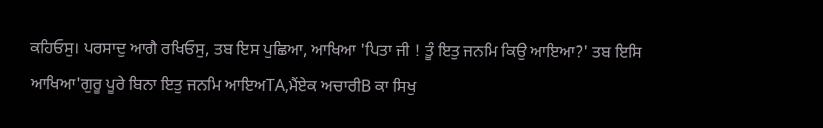ਕਹਿਓਸੁ। ਪਰਸਾਦੁ ਆਗੈ ਰਖਿਓਸੁ, ਤਬ ਇਸ ਪੁਛਿਆ, ਆਖਿਆ 'ਪਿਤਾ ਜੀ ! ਤੂੰ ਇਤੁ ਜਨਮਿ ਕਿਉ ਆਇਆ?' ਤਬ ਇਸਿ ਆਖਿਆ'ਗੁਰੂ ਪੂਰੇ ਬਿਨਾ ਇਤੁ ਜਨਮਿ ਆਇਅTA,ਮੈਂਏਕ ਅਚਾਰੀB ਕਾ ਸਿਖੁ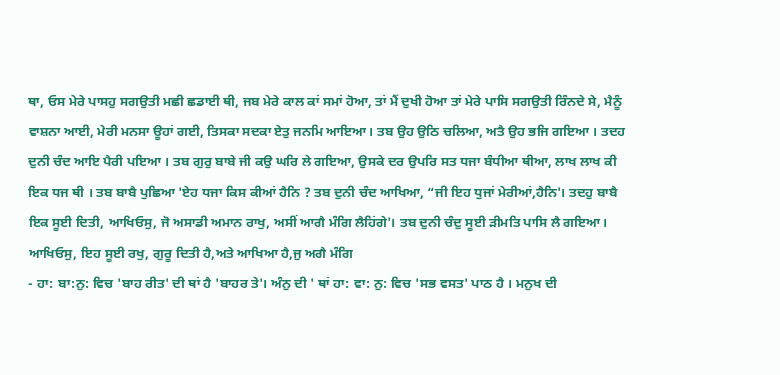ਥਾ, ਓਸ ਮੇਰੇ ਪਾਸਹੁ ਸਗਉਤੀ ਮਛੀ ਛਡਾਈ ਥੀ, ਜਬ ਮੇਰੇ ਕਾਲ ਕਾਂ ਸਮਾਂ ਹੋਆ, ਤਾਂ ਮੈਂ ਦੁਖੀ ਹੋਆ ਤਾਂ ਮੇਰੇ ਪਾਸਿ ਸਗਉਤੀ ਰਿੰਨਦੇ ਸੇ, ਮੈਨੂੰ ਵਾਸ਼ਨਾ ਆਈ, ਮੇਰੀ ਮਨਸਾ ਊਹਾਂ ਗਈ, ਤਿਸਕਾ ਸਦਕਾ ਏਤੁ ਜਨਮਿ ਆਇਆ। ਤਬ ਉਹ ਉਠਿ ਚਲਿਆ, ਅਤੈ ਉਹ ਭਜਿ ਗਇਆ । ਤਦਹ ਦੁਨੀ ਚੰਦ ਆਇ ਪੈਰੀ ਪਇਆ । ਤਬ ਗੁਰੁ ਬਾਬੇ ਜੀ ਕਉ ਘਰਿ ਲੇ ਗਇਆ, ਉਸਕੇ ਦਰ ਉਪਰਿ ਸਤ ਧਜਾ ਬੰਧੀਆ ਥੀਆ, ਲਾਖ ਲਾਖ ਕੀ ਇਕ ਧਜ ਥੀ । ਤਬ ਬਾਬੈ ਪੁਛਿਆ 'ਏਹ ਧਜਾ ਕਿਸ ਕੀਆਂ ਹੈਨਿ ? ਤਬ ਦੁਨੀ ਚੰਦ ਆਖਿਆ, “ਜੀ ਇਹ ਧੁਜਾਂ ਮੇਰੀਆਂ,ਹੈਨਿ'। ਤਦਹੁ ਬਾਬੈ ਇਕ ਸੂਈ ਦਿਤੀ, ਆਖਿਓਸੁ, ਜੋ ਅਸਾਡੀ ਅਮਾਨ ਰਾਖੁ, ਅਸੀਂ ਆਗੈ ਮੰਗਿ ਲੈਹਿਂਗੇ'। ਤਬ ਦੁਨੀ ਚੰਦੁ ਸੂਈ ੜੀਮਤਿ ਪਾਸਿ ਲੈ ਗਇਆ। ਆਖਿਓਸੁ, ਇਹ ਸੂਈ ਰਖੁ, ਗੁਰੂ ਦਿਤੀ ਹੈ,ਅਤੇ ਆਖਿਆ ਹੈ,ਜੁ ਅਗੈ ਮੰਗਿ
- ਹਾ: ਬਾ:ਨੁ: ਵਿਚ 'ਬਾਹ ਰੀਤ' ਦੀ ਥਾਂ ਹੈ 'ਬਾਹਰ ਤੇ'। ਅੰਨੁ ਦੀ ' ਥਾਂ ਹਾ: ਵਾ: ਨੁ: ਵਿਚ 'ਸਭ ਵਸਤ' ਪਾਠ ਹੈ । ਮਨੁਖ ਦੀ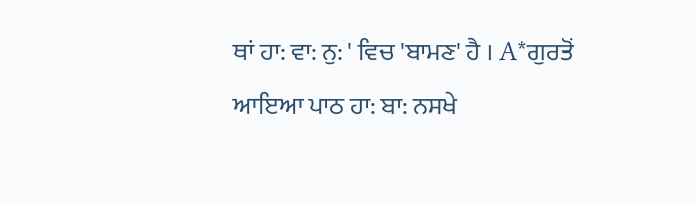ਥਾਂ ਹਾ: ਵਾ: ਨੁ: ' ਵਿਚ 'ਬਾਮਣ' ਹੈ । A*ਗੁਰਤੋਂ ਆਇਆ ਪਾਠ ਹਾ: ਬਾ: ਨਸਖੇ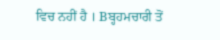ਵਿਚ ਨਹੀਂ ਹੈ । Bਬ੍ਹਹਮਚਾਰੀ ਤੋਂ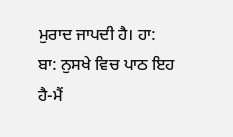ਮੁਰਾਦ ਜਾਪਦੀ ਹੈ। ਹਾ: ਬਾ: ਨੁਸਖੇ ਵਿਚ ਪਾਠ ਇਹ ਹੈ-ਮੈਂ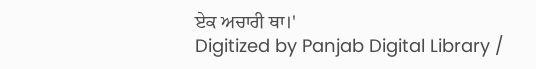ਏਕ ਅਚਾਰੀ ਥਾ।'
Digitized by Panjab Digital Library /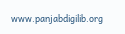www.panjabdigilib.org